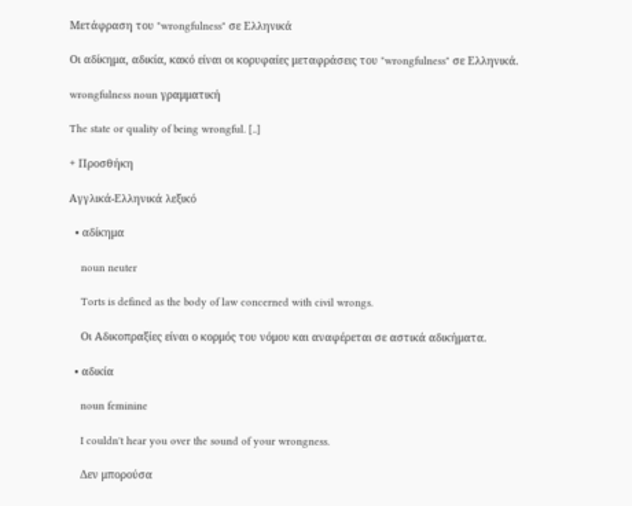Μετάφραση του "wrongfulness" σε Ελληνικά

Οι αδίκημα, αδικία, κακό είναι οι κορυφαίες μεταφράσεις του "wrongfulness" σε Ελληνικά.

wrongfulness noun γραμματική

The state or quality of being wrongful. [..]

+ Προσθήκη

Αγγλικά-Ελληνικά λεξικό

  • αδίκημα

    noun neuter

    Torts is defined as the body of law concerned with civil wrongs.

    Οι Αδικοπραξίες είναι ο κορμός του νόμου και αναφέρεται σε αστικά αδικήματα.

  • αδικία

    noun feminine

    I couldn't hear you over the sound of your wrongness.

    Δεν μπορούσα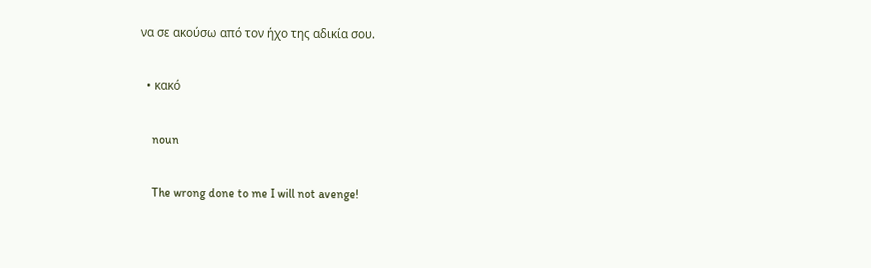να σε ακούσω από τον ήχο της αδικία σου.

  • κακό

    noun

    The wrong done to me I will not avenge!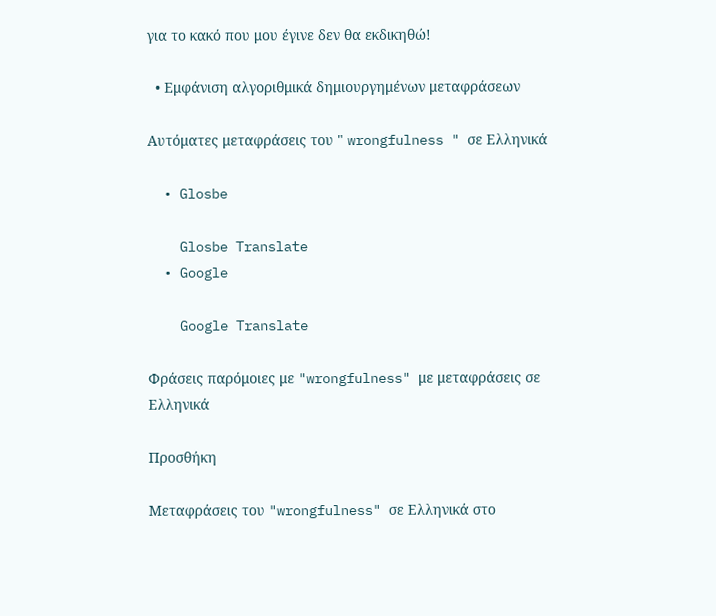για το κακό που μου έγινε δεν θα εκδικηθώ!

  • Εμφάνιση αλγοριθμικά δημιουργημένων μεταφράσεων

Αυτόματες μεταφράσεις του " wrongfulness " σε Ελληνικά

  • Glosbe

    Glosbe Translate
  • Google

    Google Translate

Φράσεις παρόμοιες με "wrongfulness" με μεταφράσεις σε Ελληνικά

Προσθήκη

Μεταφράσεις του "wrongfulness" σε Ελληνικά στο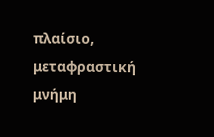πλαίσιο, μεταφραστική μνήμη